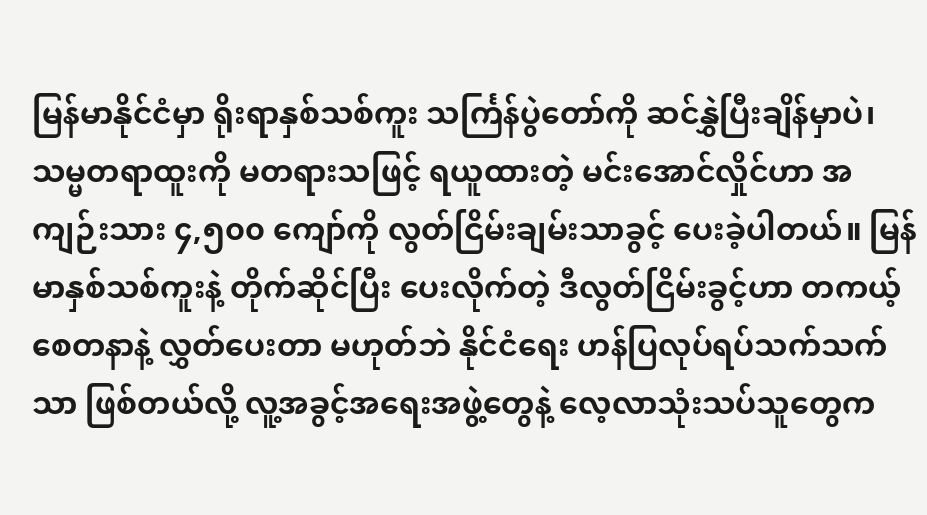မြန်မာနိုင်ငံမှာ ရိုးရာနှစ်သစ်ကူး သင်္ကြန်ပွဲတော်ကို ဆင်နွှဲပြီးချိန်မှာပဲ၊ သမ္မတရာထူးကို မတရားသဖြင့် ရယူထားတဲ့ မင်းအောင်လှိုင်ဟာ အကျဉ်းသား ၄,၅၀၀ ကျော်ကို လွတ်ငြိမ်းချမ်းသာခွင့် ပေးခဲ့ပါတယ်။ မြန်မာနှစ်သစ်ကူးနဲ့ တိုက်ဆိုင်ပြီး ပေးလိုက်တဲ့ ဒီလွတ်ငြိမ်းခွင့်ဟာ တကယ့်စေတနာနဲ့ လွှတ်ပေးတာ မဟုတ်ဘဲ နိုင်ငံရေး ဟန်ပြလုပ်ရပ်သက်သက်သာ ဖြစ်တယ်လို့ လူ့အခွင့်အရေးအဖွဲ့တွေနဲ့ လေ့လာသုံးသပ်သူတွေက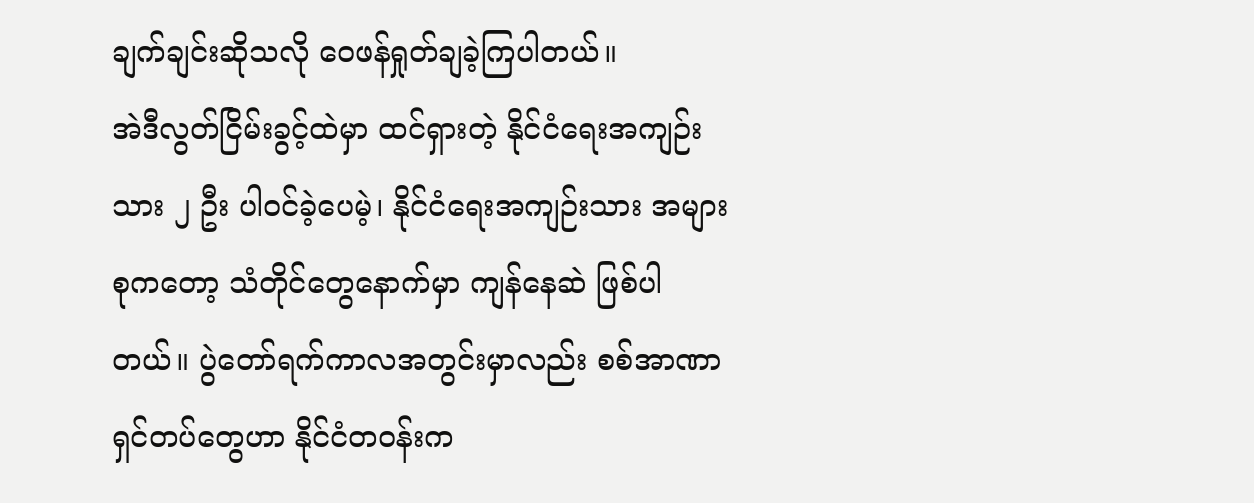ချက်ချင်းဆိုသလို ဝေဖန်ရှုတ်ချခဲ့ကြပါတယ်။
အဲဒီလွတ်ငြိမ်းခွင့်ထဲမှာ ထင်ရှားတဲ့ နိုင်ငံရေးအကျဉ်းသား ၂ ဦး ပါဝင်ခဲ့ပေမဲ့၊ နိုင်ငံရေးအကျဉ်းသား အများစုကတော့ သံတိုင်တွေနောက်မှာ ကျန်နေဆဲ ဖြစ်ပါတယ်။ ပွဲတော်ရက်ကာလအတွင်းမှာလည်း စစ်အာဏာရှင်တပ်တွေဟာ နိုင်ငံတဝန်းက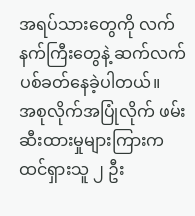အရပ်သားတွေကို လက်နက်ကြီးတွေနဲ့ ဆက်လက် ပစ်ခတ်နေခဲ့ပါတယ်။
အစုလိုက်အပြုံလိုက် ဖမ်းဆီးထားမှုများကြားက ထင်ရှားသူ ၂ ဦး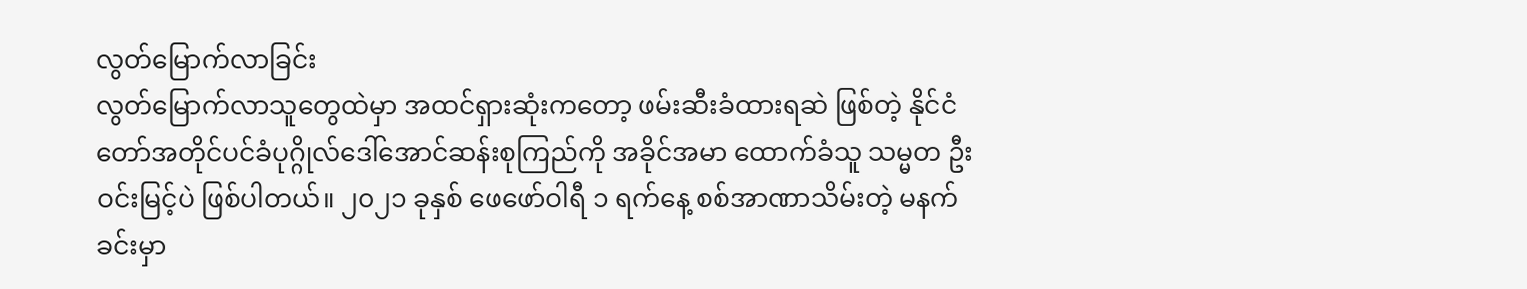လွတ်မြောက်လာခြင်း
လွတ်မြောက်လာသူတွေထဲမှာ အထင်ရှားဆုံးကတော့ ဖမ်းဆီးခံထားရဆဲ ဖြစ်တဲ့ နိုင်ငံတော်အတိုင်ပင်ခံပုဂ္ဂိုလ်ဒေါ်အောင်ဆန်းစုကြည်ကို အခိုင်အမာ ထောက်ခံသူ သမ္မတ ဦးဝင်းမြင့်ပဲ ဖြစ်ပါတယ်။ ၂၀၂၁ ခုနှစ် ဖေဖော်ဝါရီ ၁ ရက်နေ့ စစ်အာဏာသိမ်းတဲ့ မနက်ခင်းမှာ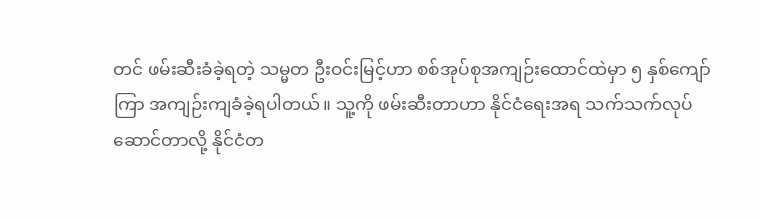တင် ဖမ်းဆီးခံခဲ့ရတဲ့ သမ္မတ ဦးဝင်းမြင့်ဟာ စစ်အုပ်စုအကျဉ်းထောင်ထဲမှာ ၅ နှစ်ကျော်ကြာ အကျဉ်းကျခံခဲ့ရပါတယ်။ သူ့ကို ဖမ်းဆီးတာဟာ နိုင်ငံရေးအရ သက်သက်လုပ်ဆောင်တာလို့ နိုင်ငံတ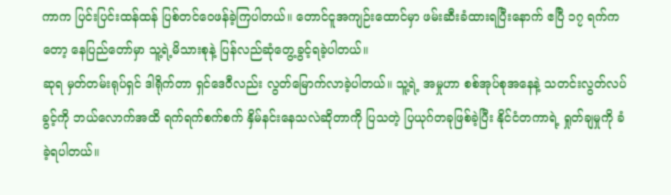ကာက ပြင်းပြင်းထန်ထန် ပြစ်တင်ဝေဖန်ခဲ့ကြပါတယ်။ တောင်ငူအကျဉ်းထောင်မှာ ဖမ်းဆီးခံထားရပြီးနောက် ဧပြီ ၁၇ ရက်ကတော့ နေပြည်တော်မှာ သူ့ရဲ့မိသားစုနဲ့ ပြန်လည်ဆုံတွေ့ခွင့်ရခဲ့ပါတယ်။
ဆုရ မှတ်တမ်းရုပ်ရှင် ဒါရိုက်တာ ရှင်ဒေဝီလည်း လွတ်မြောက်လာခဲ့ပါတယ်။ သူ့ရဲ့ အမှုဟာ စစ်အုပ်စုအနေနဲ့ သတင်းလွတ်လပ်ခွင့်ကို ဘယ်လောက်အထိ ရက်ရက်စက်စက် နှိမ်နင်းနေသလဲဆိုတာကို ပြသတဲ့ ပြယုဂ်တခုဖြစ်ခဲ့ပြီး နိုင်ငံတကာရဲ့ ရှုတ်ချမှုကို ခံခဲ့ရပါတယ်။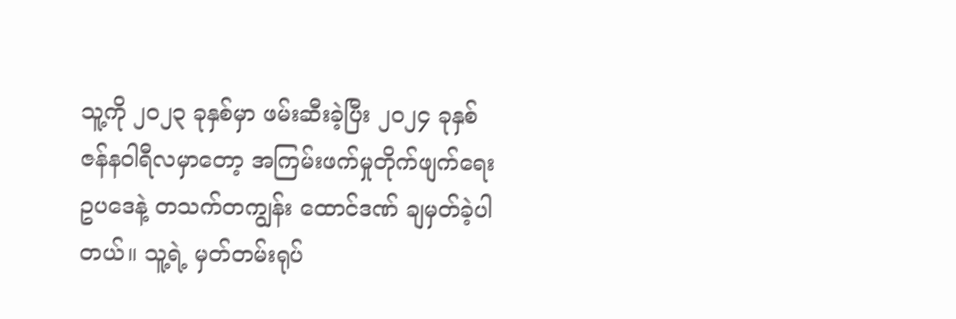သူ့ကို ၂၀၂၃ ခုနှစ်မှာ ဖမ်းဆီးခဲ့ပြီး ၂၀၂၄ ခုနှစ် ဇန်နဝါရီလမှာတော့ အကြမ်းဖက်မှုတိုက်ဖျက်ရေးဥပဒေနဲ့ တသက်တကျွန်း ထောင်ဒဏ် ချမှတ်ခဲ့ပါတယ်။ သူ့ရဲ့ မှတ်တမ်းရုပ်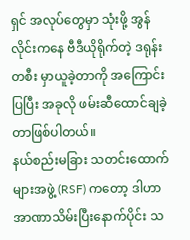ရှင် အလုပ်တွေမှာ သုံးဖို့ အွန်လိုင်းကနေ ဗီဒီယိုရိုက်တဲ့ ဒရုန်းတစီး မှာယူခဲ့တာကို အကြောင်းပြပြီး အခုလို ဖမ်းဆီထောင်ချခဲ့တာဖြစ်ပါတယ်။
နယ်စည်းမခြား သတင်းထောက်များအဖွဲ့ (RSF) ကတော့ ဒါဟာ အာဏာသိမ်းပြီးနောက်ပိုင်း သ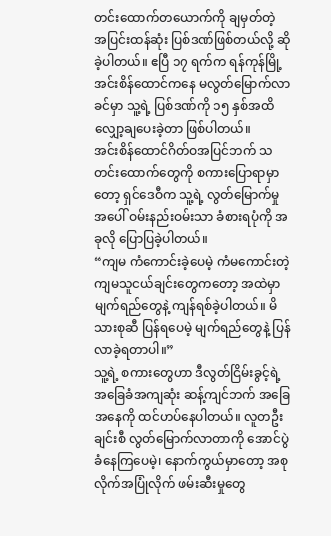တင်းထောက်တယောက်ကို ချမှတ်တဲ့ အပြင်းထန်ဆုံး ပြစ်ဒဏ်ဖြစ်တယ်လို့ ဆိုခဲ့ပါတယ်။ ဧပြီ ၁၇ ရက်က ရန်ကုန်မြို့ အင်းစိန်ထောင်ကနေ မလွတ်မြောက်လာခင်မှာ သူ့ရဲ့ ပြစ်ဒဏ်ကို ၁၅ နှစ်အထိ လျှော့ချပေးခဲ့တာ ဖြစ်ပါတယ်။
အင်းစိန်ထောင်ဂိတ်ဝအပြင်ဘက် သတင်းထောက်တွေကို စကားပြောရာမှာတော့ ရှင်ဒေဝီက သူ့ရဲ့ လွတ်မြောက်မှုအပေါ် ဝမ်းနည်းဝမ်းသာ ခံစားရပုံကို အခုလို ပြောပြခဲ့ပါတယ်။
“ကျမ ကံကောင်းခဲ့ပေမဲ့ ကံမကောင်းတဲ့ ကျမသူငယ်ချင်းတွေကတော့ အထဲမှာ မျက်ရည်တွေနဲ့ ကျန်ရစ်ခဲ့ပါတယ်။ မိသားစုဆီ ပြန်ရပေမဲ့ မျက်ရည်တွေနဲ့ ပြန်လာခဲ့ရတာပါ။”
သူ့ရဲ့ စကားတွေဟာ ဒီလွတ်ငြိမ်းခွင့်ရဲ့ အခြေခံအကျဆုံး ဆန့်ကျင်ဘက် အခြေအနေကို ထင်ဟပ်နေပါတယ်။ လူတဦးချင်းစီ လွတ်မြောက်လာတာကို အောင်ပွဲခံနေကြပေမဲ့၊ နောက်ကွယ်မှာတော့ အစုလိုက်အပြုံလိုက် ဖမ်းဆီးမှုတွေ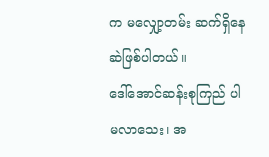က မလျှော့တမ်း ဆက်ရှိနေဆဲဖြစ်ပါတယ်။
ဒေါ်အောင်ဆန်းစုကြည် ပါမလာသေး၊ အ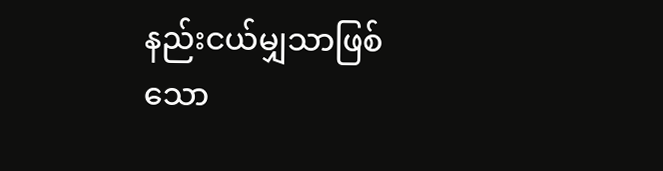နည်းငယ်မျှသာဖြစ်သော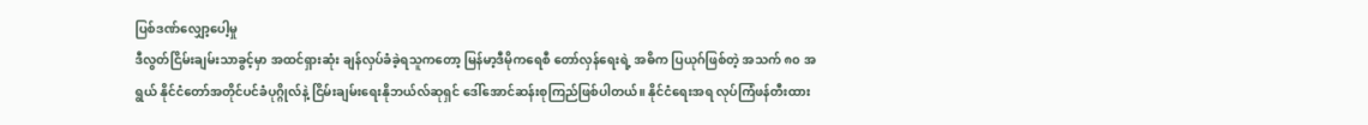ပြစ်ဒဏ်လျှော့ပေါ့မှု
ဒီလွတ်ငြိမ်းချမ်းသာခွင့်မှာ အထင်ရှားဆုံး ချန်လှပ်ခံခဲ့ရသူကတော့ မြန်မာ့ဒီမိုကရေစီ တော်လှန်ရေးရဲ့ အဓိက ပြယုဂ်ဖြစ်တဲ့ အသက် ၈၀ အရွယ် နိုင်ငံတော်အတိုင်ပင်ခံပုဂ္ဂိုလ်နဲ့ ငြိမ်းချမ်းရေးနိုဘယ်လ်ဆုရှင် ဒေါ်အောင်ဆန်းစုကြည်ဖြစ်ပါတယ်။ နိုင်ငံရေးအရ လုပ်ကြံဖန်တီးထား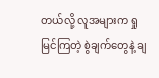တယ်လို့ လူအများက ရှုမြင်ကြတဲ့ စွဲချက်တွေနဲ့ ချ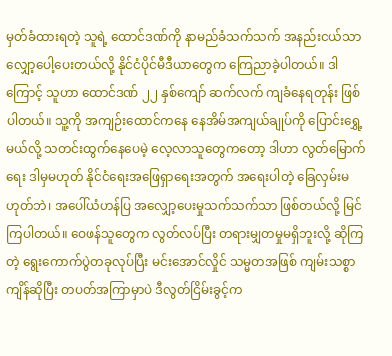မှတ်ခံထားရတဲ့ သူရဲ့ ထောင်ဒဏ်ကို နာမည်ခံသက်သက် အနည်းငယ်သာ လျှော့ပေါ့ပေးတယ်လို့ နိုင်ငံပိုင်မီဒီယာတွေက ကြေညာခဲ့ပါတယ်။ ဒါကြောင့် သူဟာ ထောင်ဒဏ် ၂၂ နှစ်ကျော် ဆက်လက် ကျခံနေရတုန်း ဖြစ်ပါတယ်။ သူ့ကို အကျဉ်းထောင်ကနေ နေအိမ်အကျယ်ချုပ်ကို ပြောင်းရွှေ့မယ်လို့ သတင်းထွက်နေပေမဲ့ လေ့လာသူတွေကတော့ ဒါဟာ လွတ်မြောက်ရေး ဒါမှမဟုတ် နိုင်ငံရေးအဖြေရှာရေးအတွက် အရေးပါတဲ့ ခြေလှမ်းမဟုတ်ဘဲ၊ အပေါ်ယံဟန်ပြ အလျှော့ပေးမှုသက်သက်သာ ဖြစ်တယ်လို့ မြင်ကြပါတယ်။ ဝေဖန်သူတွေက လွတ်လပ်ပြီး တရားမျှတမှုမရှိဘူးလို့ ဆိုကြတဲ့ ရွေးကောက်ပွဲတခုလုပ်ပြီး မင်းအောင်လှိုင် သမ္မတအဖြစ် ကျမ်းသစ္စာ ကျိန်ဆိုပြီး တပတ်အကြာမှာပဲ ဒီလွတ်ငြိမ်းခွင့်က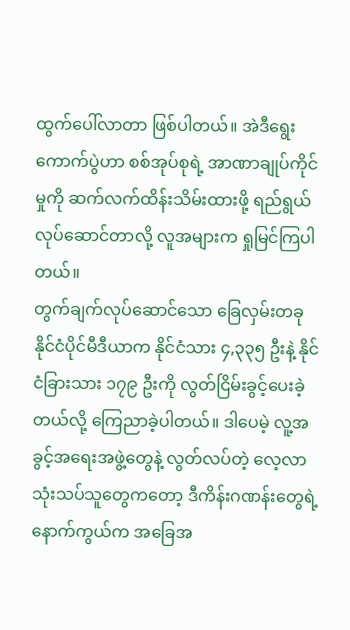ထွက်ပေါ်လာတာ ဖြစ်ပါတယ်။ အဲဒီရွေးကောက်ပွဲဟာ စစ်အုပ်စုရဲ့ အာဏာချုပ်ကိုင်မှုကို ဆက်လက်ထိန်းသိမ်းထားဖို့ ရည်ရွယ်လုပ်ဆောင်တာလို့ လူအများက ရှုမြင်ကြပါတယ်။
တွက်ချက်လုပ်ဆောင်သော ခြေလှမ်းတခု
နိုင်ငံပိုင်မီဒီယာက နိုင်ငံသား ၄,၃၃၅ ဦးနဲ့ နိုင်ငံခြားသား ၁၇၉ ဦးကို လွတ်ငြိမ်းခွင့်ပေးခဲ့တယ်လို့ ကြေညာခဲ့ပါတယ်။ ဒါပေမဲ့ လူ့အခွင့်အရေးအဖွဲ့တွေနဲ့ လွတ်လပ်တဲ့ လေ့လာသုံးသပ်သူတွေကတော့ ဒီကိန်းဂဏန်းတွေရဲ့ နောက်ကွယ်က အခြေအ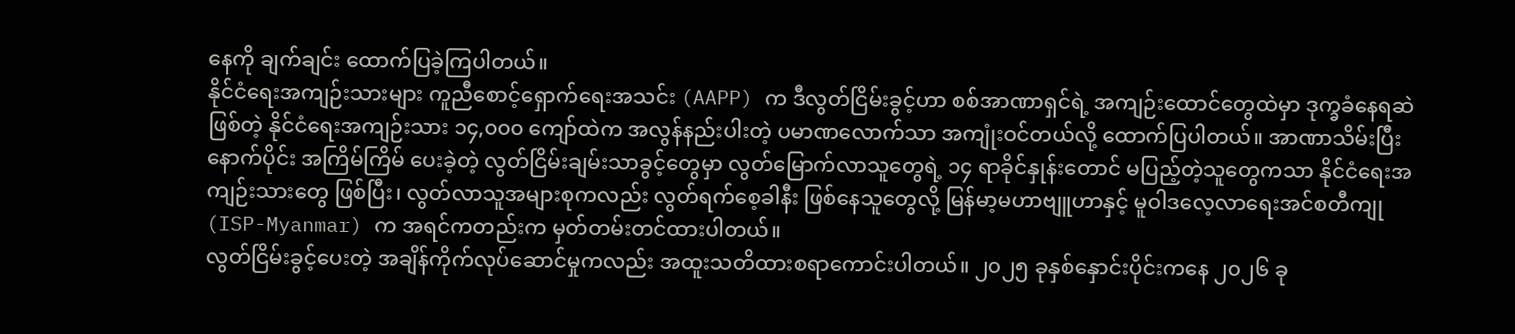နေကို ချက်ချင်း ထောက်ပြခဲ့ကြပါတယ်။
နိုင်ငံရေးအကျဉ်းသားများ ကူညီစောင့်ရှောက်ရေးအသင်း (AAPP) က ဒီလွတ်ငြိမ်းခွင့်ဟာ စစ်အာဏာရှင်ရဲ့ အကျဉ်းထောင်တွေထဲမှာ ဒုက္ခခံနေရဆဲဖြစ်တဲ့ နိုင်ငံရေးအကျဉ်းသား ၁၄,၀၀၀ ကျော်ထဲက အလွန်နည်းပါးတဲ့ ပမာဏလောက်သာ အကျုံးဝင်တယ်လို့ ထောက်ပြပါတယ်။ အာဏာသိမ်းပြီးနောက်ပိုင်း အကြိမ်ကြိမ် ပေးခဲ့တဲ့ လွတ်ငြိမ်းချမ်းသာခွင့်တွေမှာ လွတ်မြောက်လာသူတွေရဲ့ ၁၄ ရာခိုင်နှုန်းတောင် မပြည့်တဲ့သူတွေကသာ နိုင်ငံရေးအကျဉ်းသားတွေ ဖြစ်ပြီး၊ လွတ်လာသူအများစုကလည်း လွတ်ရက်စေ့ခါနီး ဖြစ်နေသူတွေလို့ မြန်မာ့မဟာဗျူဟာနှင့် မူဝါဒလေ့လာရေးအင်စတီကျု (ISP-Myanmar) က အရင်ကတည်းက မှတ်တမ်းတင်ထားပါတယ်။
လွတ်ငြိမ်းခွင့်ပေးတဲ့ အချိန်ကိုက်လုပ်ဆောင်မှုကလည်း အထူးသတိထားစရာကောင်းပါတယ်။ ၂၀၂၅ ခုနှစ်နှောင်းပိုင်းကနေ ၂၀၂၆ ခု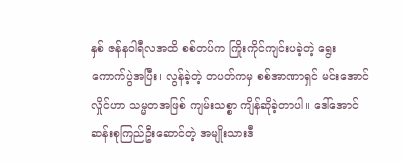နှစ် ဇန်နဝါရီလအထိ စစ်တပ်က ကြိုးကိုင်ကျင်းပခဲ့တဲ့ ရွေးကောက်ပွဲအပြီး၊ လွန်ခဲ့တဲ့ တပတ်ကမှ စစ်အာဏာရှင် မင်းအောင်လှိုင်ဟာ သမ္မတအဖြစ် ကျမ်းသစ္စာ ကျိန်ဆိုခဲ့တာပါ။ ဒေါ်အောင်ဆန်းစုကြည်ဦးဆောင်တဲ့ အမျိုးသားဒီ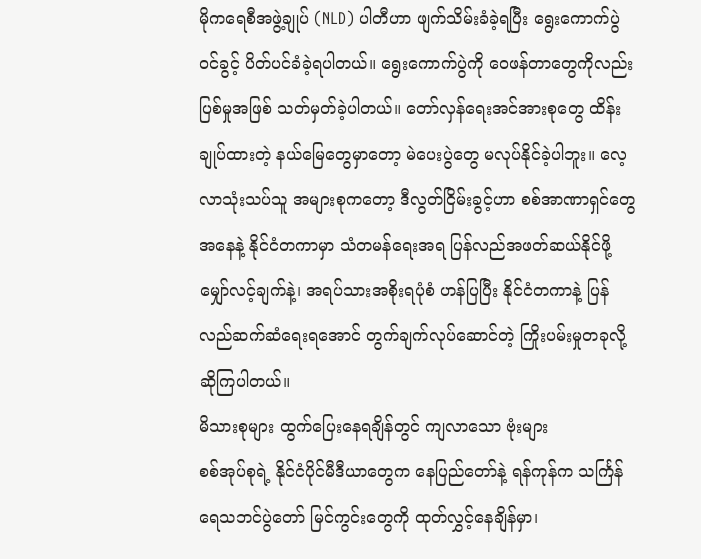မိုကရေစီအဖွဲ့ချုပ် (NLD) ပါတီဟာ ဖျက်သိမ်းခံခဲ့ရပြီး ရွေးကောက်ပွဲဝင်ခွင့် ပိတ်ပင်ခံခဲ့ရပါတယ်။ ရွေးကောက်ပွဲကို ဝေဖန်တာတွေကိုလည်း ပြစ်မှုအဖြစ် သတ်မှတ်ခဲ့ပါတယ်။ တော်လှန်ရေးအင်အားစုတွေ ထိန်းချုပ်ထားတဲ့ နယ်မြေတွေမှာတော့ မဲပေးပွဲတွေ မလုပ်နိုင်ခဲ့ပါဘူး။ လေ့လာသုံးသပ်သူ အများစုကတော့ ဒီလွတ်ငြိမ်းခွင့်ဟာ စစ်အာဏာရှင်တွေအနေနဲ့ နိုင်ငံတကာမှာ သံတမန်ရေးအရ ပြန်လည်အဖတ်ဆယ်နိုင်ဖို့ မျှော်လင့်ချက်နဲ့၊ အရပ်သားအစိုးရပုံစံ ဟန်ပြပြီး နိုင်ငံတကာနဲ့ ပြန်လည်ဆက်ဆံရေးရအောင် တွက်ချက်လုပ်ဆောင်တဲ့ ကြိုးပမ်းမှုတခုလို့ ဆိုကြပါတယ်။
မိသားစုများ ထွက်ပြေးနေရချိန်တွင် ကျလာသော ဗုံးများ
စစ်အုပ်စုရဲ့ နိုင်ငံပိုင်မီဒီယာတွေက နေပြည်တော်နဲ့ ရန်ကုန်က သင်္ကြန်ရေသဘင်ပွဲတော် မြင်ကွင်းတွေကို ထုတ်လွှင့်နေချိန်မှာ၊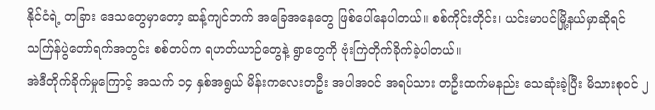နိုင်ငံရဲ့ တခြား ဒေသတွေမှာတော့ ဆန့်ကျင်ဘက် အခြေအနေတွေ ဖြစ်ပေါ်နေပါတယ်။ စစ်ကိုင်းတိုင်း၊ ယင်းမာပင်မြို့နယ်မှာဆိုရင် သက်ြန်ပွဲတော်ရက်အတွင်း စစ်တပ်က ရဟတ်ယာဉ်တွေနဲ့ ရွာတွေကို ဗုံးကြဲတိုက်ခိုက်ခဲ့ပါတယ်။
အဲဒီတိုက်ခိုက်မှုကြောင့် အသက် ၁၄ နှစ်အရွယ် မိန်းကလေးတဦး အပါအဝင် အရပ်သား တဦးထက်မနည်း သေဆုံးခဲ့ပြီး မိသားစုဝင် ၂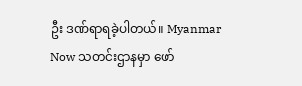ဦး ဒဏ်ရာရခဲ့ပါတယ်။ Myanmar Now သတင်းဌာနမှာ ဖော်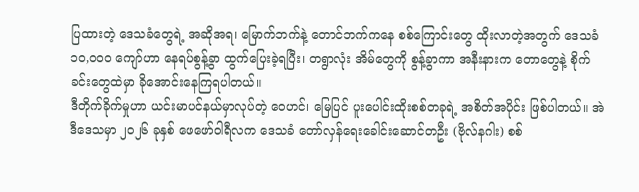ပြထားတဲ့ ဒေသခံတွေရဲ့ အဆိုအရ၊ မြောက်ဘက်နဲ့ တောင်ဘက်ကနေ စစ်ကြောင်းတွေ ထိုးလာတဲ့အတွက် ဒေသခံ ၁၀,၀၀၀ ကျော်ဟာ နေရပ်စွန့်ခွာ ထွက်ပြေးခဲ့ရပြီး၊ တရွာလုံး အိမ်တွေကို စွန့်ခွာကာ အနီးနားက တောတွေနဲ့ စိုက်ခင်းတွေထဲမှာ ခိုအောင်းနေကြရပါတယ်။
ဒီတိုက်ခိုက်မှုဟာ ယင်းမာပင်နယ်မှာလုပ်တဲ့ ဝေဟင်၊ မြေပြင် ပူးပေါင်းထိုးစစ်တခုရဲ့ အစိတ်အပိုင်း ဖြစ်ပါတယ်။ အဲဒီဒေသမှာ ၂၀၂၆ ခုနှစ် ဖေဖော်ဝါရီလက ဒေသခံ တော်လှန်ရေးခေါင်းဆောင်တဦး (ဗိုလ်နဂါး) စစ်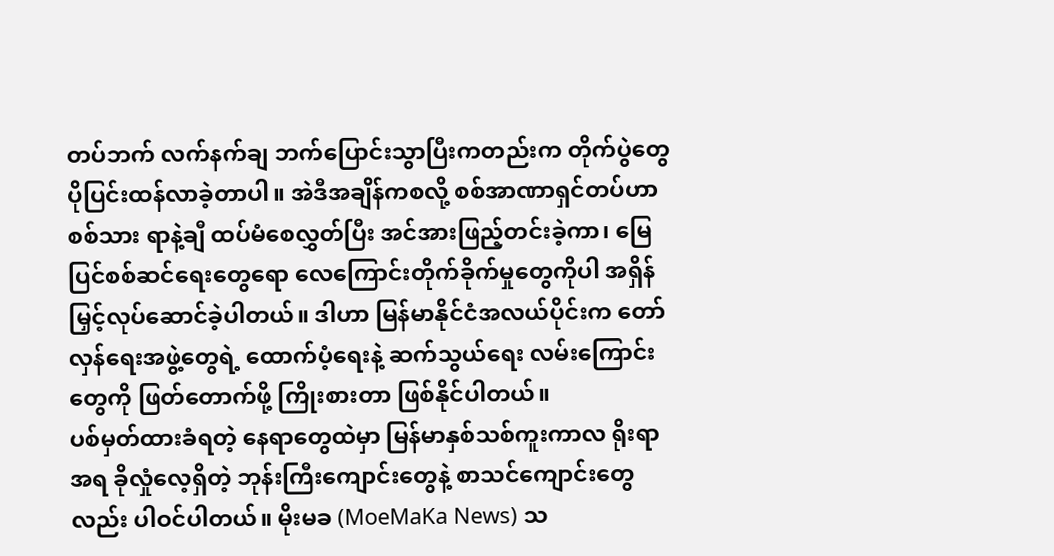တပ်ဘက် လက်နက်ချ ဘက်ပြောင်းသွာပြီးကတည်းက တိုက်ပွဲတွေ ပိုပြင်းထန်လာခဲ့တာပါ။ အဲဒီအချိန်ကစလို့ စစ်အာဏာရှင်တပ်ဟာ စစ်သား ရာနဲ့ချီ ထပ်မံစေလွှတ်ပြီး အင်အားဖြည့်တင်းခဲ့ကာ၊ မြေပြင်စစ်ဆင်ရေးတွေရော လေကြောင်းတိုက်ခိုက်မှုတွေကိုပါ အရှိန်မြှင့်လုပ်ဆောင်ခဲ့ပါတယ်။ ဒါဟာ မြန်မာနိုင်ငံအလယ်ပိုင်းက တော်လှန်ရေးအဖွဲ့တွေရဲ့ ထောက်ပံ့ရေးနဲ့ ဆက်သွယ်ရေး လမ်းကြောင်းတွေကို ဖြတ်တောက်ဖို့ ကြိုးစားတာ ဖြစ်နိုင်ပါတယ်။
ပစ်မှတ်ထားခံရတဲ့ နေရာတွေထဲမှာ မြန်မာနှစ်သစ်ကူးကာလ ရိုးရာအရ ခိုလှုံလေ့ရှိတဲ့ ဘုန်းကြီးကျောင်းတွေနဲ့ စာသင်ကျောင်းတွေလည်း ပါဝင်ပါတယ်။ မိုးမခ (MoeMaKa News) သ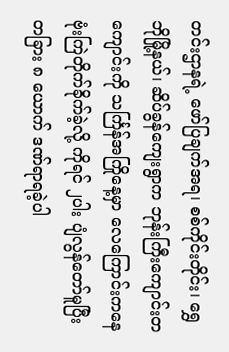တင်းဌာနရဲ့ ဖော်ပြချက်အရ၊ စစ်ကိုင်းတိုင်း၊ ရွှေဘိုမြို့နယ်၊ ဆိပ်ခွန်ကျေးရွာက ဘုန်းကြီးကျောင်းတကျောင်းကို သင်္ကြန်အကြိုနေ့မှာ လေကြောင်းကနေ ဗုံးကြဲတိုက်ခိုက်ခဲ့လို့ ကိုရင် ၂ပါး ပျံလွန်တော်မူပြီး တခြား ၈ ယောက် ဒဏ်ရာရခဲ့ပါ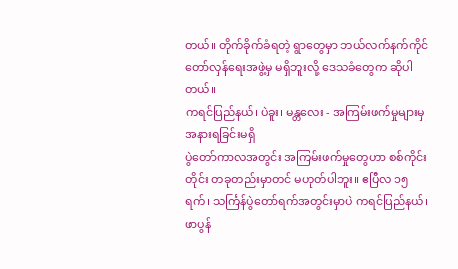တယ်။ တိုက်ခိုက်ခံရတဲ့ ရွာတွေမှာ ဘယ်လက်နက်ကိုင် တော်လှန်ရေးအဖွဲ့မှ မရှိဘူးလို့ ဒေသခံတွေက ဆိုပါတယ်။
ကရင်ပြည်နယ်၊ ပဲခူး၊ မန္တလေး - အကြမ်းဖက်မှုများမှ အနားရခြင်းမရှိ
ပွဲတော်ကာလအတွင်း အကြမ်းဖက်မှုတွေဟာ စစ်ကိုင်းတိုင်း တခုတည်းမှာတင် မဟုတ်ပါဘူး။ ဧပြီလ ၁၅ ရက်၊ သင်္ကြန်ပွဲတော်ရက်အတွင်းမှာပဲ ကရင်ပြည်နယ်၊ ဖာပွန်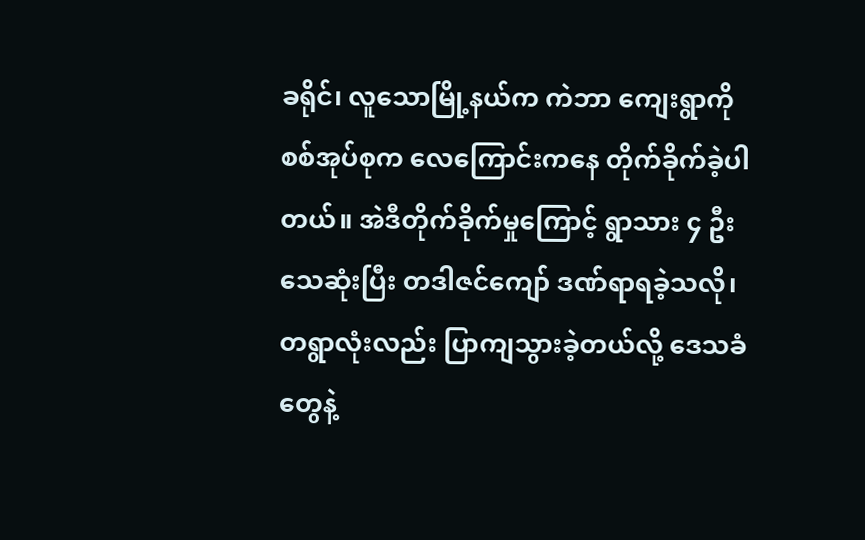ခရိုင်၊ လူသောမြို့နယ်က ကဲဘာ ကျေးရွာကို စစ်အုပ်စုက လေကြောင်းကနေ တိုက်ခိုက်ခဲ့ပါတယ်။ အဲဒီတိုက်ခိုက်မှုကြောင့် ရွာသား ၄ ဦး သေဆုံးပြီး တဒါဇင်ကျော် ဒဏ်ရာရခဲ့သလို၊ တရွာလုံးလည်း ပြာကျသွားခဲ့တယ်လို့ ဒေသခံတွေနဲ့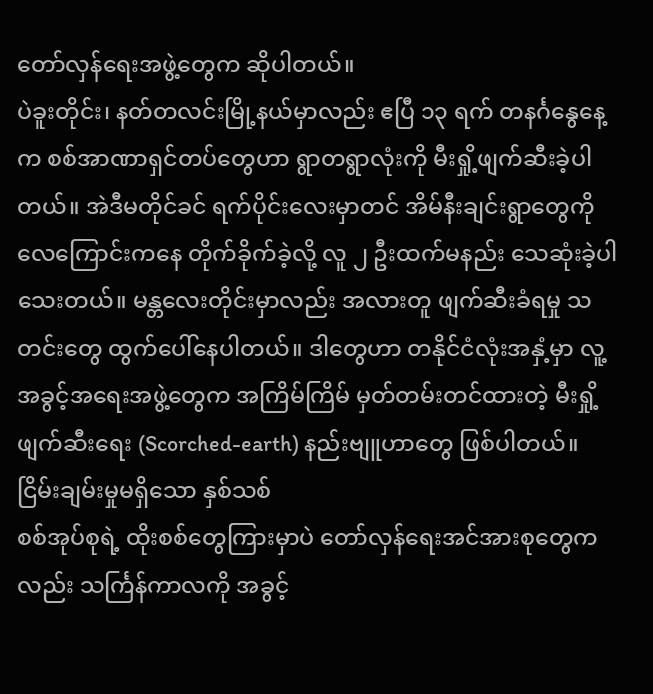တော်လှန်ရေးအဖွဲ့တွေက ဆိုပါတယ်။
ပဲခူးတိုင်း၊ နတ်တလင်းမြို့နယ်မှာလည်း ဧပြီ ၁၃ ရက် တနင်္ဂနွေနေ့က စစ်အာဏာရှင်တပ်တွေဟာ ရွာတရွာလုံးကို မီးရှို့ဖျက်ဆီးခဲ့ပါတယ်။ အဲဒီမတိုင်ခင် ရက်ပိုင်းလေးမှာတင် အိမ်နီးချင်းရွာတွေကို လေကြောင်းကနေ တိုက်ခိုက်ခဲ့လို့ လူ ၂ ဦးထက်မနည်း သေဆုံးခဲ့ပါသေးတယ်။ မန္တလေးတိုင်းမှာလည်း အလားတူ ဖျက်ဆီးခံရမှု သတင်းတွေ ထွက်ပေါ်နေပါတယ်။ ဒါတွေဟာ တနိုင်ငံလုံးအနှံ့မှာ လူ့အခွင့်အရေးအဖွဲ့တွေက အကြိမ်ကြိမ် မှတ်တမ်းတင်ထားတဲ့ မီးရှို့ဖျက်ဆီးရေး (Scorched-earth) နည်းဗျူဟာတွေ ဖြစ်ပါတယ်။
ငြိမ်းချမ်းမှုမရှိသော နှစ်သစ်
စစ်အုပ်စုရဲ့ ထိုးစစ်တွေကြားမှာပဲ တော်လှန်ရေးအင်အားစုတွေကလည်း သင်္ကြန်ကာလကို အခွင့်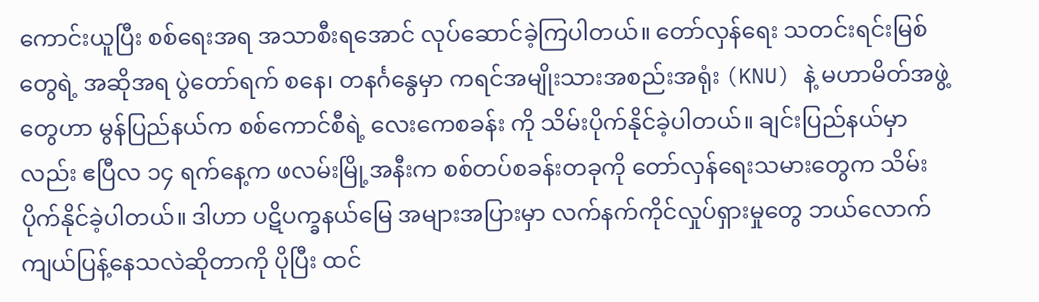ကောင်းယူပြီး စစ်ရေးအရ အသာစီးရအောင် လုပ်ဆောင်ခဲ့ကြပါတယ်။ တော်လှန်ရေး သတင်းရင်းမြစ်တွေရဲ့ အဆိုအရ ပွဲတော်ရက် စနေ၊ တနင်္ဂနွေမှာ ကရင်အမျိုးသားအစည်းအရုံး (KNU) နဲ့ မဟာမိတ်အဖွဲ့တွေဟာ မွန်ပြည်နယ်က စစ်ကောင်စီရဲ့ လေးကေစခန်း ကို သိမ်းပိုက်နိုင်ခဲ့ပါတယ်။ ချင်းပြည်နယ်မှာလည်း ဧပြီလ ၁၄ ရက်နေ့က ဖလမ်းမြို့အနီးက စစ်တပ်စခန်းတခုကို တော်လှန်ရေးသမားတွေက သိမ်းပိုက်နိုင်ခဲ့ပါတယ်။ ဒါဟာ ပဋိပက္ခနယ်မြေ အများအပြားမှာ လက်နက်ကိုင်လှုပ်ရှားမှုတွေ ဘယ်လောက် ကျယ်ပြန့်နေသလဲဆိုတာကို ပိုပြီး ထင်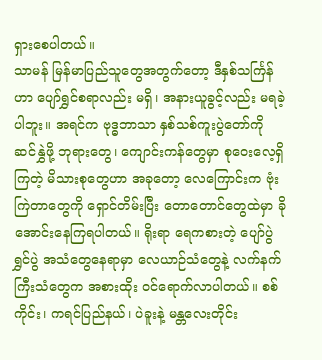ရှားစေပါတယ်။
သာမန် မြန်မာပြည်သူတွေအတွက်တော့ ဒီနှစ်သင်္ကြန်ဟာ ပျော်ရွှင်စရာလည်း မရှိ၊ အနားယူခွင့်လည်း မရခဲ့ပါဘူး။ အရင်က ဗုဒ္ဓဘာသာ နှစ်သစ်ကူးပွဲတော်ကို ဆင်နွှဲဖို့ ဘုရားတွေ၊ ကျောင်းကန်တွေမှာ စုဝေးလေ့ရှိကြတဲ့ မိသားစုတွေဟာ အခုတော့ လေကြောင်းက ဗုံးကြဲတာတွေကို ရှောင်တိမ်းပြီး တောတောင်တွေထဲမှာ ခိုအောင်းနေကြရပါတယ်။ ရိုးရာ ရေကစားတဲ့ ပျော်ပွဲရွှင်ပွဲ အသံတွေနေရာမှာ လေယာဉ်သံတွေနဲ့ လက်နက်ကြီးသံတွေက အစားထိုး ဝင်ရောက်လာပါတယ်။ စစ်ကိုင်း၊ ကရင်ပြည်နယ်၊ ပဲခူးနဲ့ မန္တလေးတိုင်း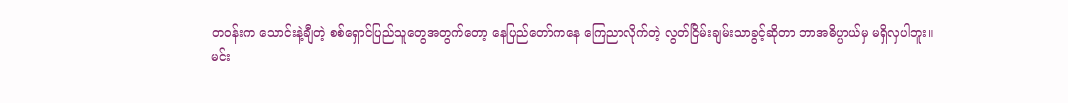တဝန်းက သောင်းနဲ့ချီတဲ့ စစ်ရှောင်ပြည်သူတွေအတွက်တော့ နေပြည်တော်ကနေ ကြေညာလိုက်တဲ့ လွတ်ငြိမ်းချမ်းသာခွင့်ဆိုတာ ဘာအဓိပ္ပာယ်မှ မရှိလှပါဘူး။
မင်း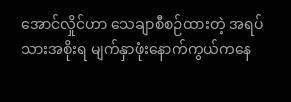အောင်လှိုင်ဟာ သေချာစီစဉ်ထားတဲ့ အရပ်သားအစိုးရ မျက်နှာဖုံးနောက်ကွယ်ကနေ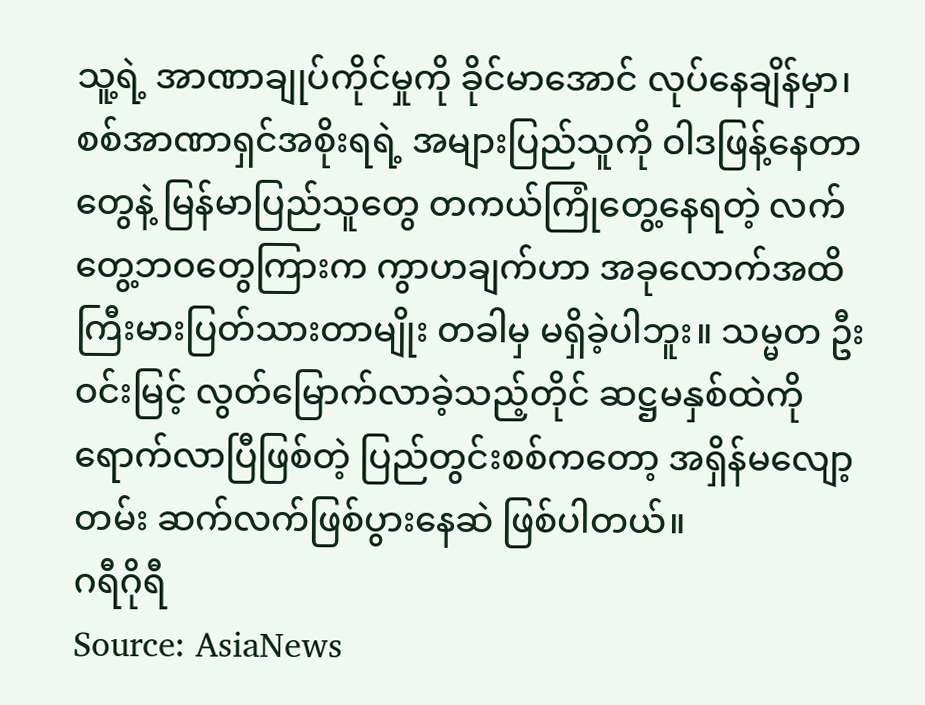သူ့ရဲ့ အာဏာချုပ်ကိုင်မှုကို ခိုင်မာအောင် လုပ်နေချိန်မှာ၊ စစ်အာဏာရှင်အစိုးရရဲ့ အများပြည်သူကို ဝါဒဖြန့်နေတာတွေနဲ့ မြန်မာပြည်သူတွေ တကယ်ကြုံတွေ့နေရတဲ့ လက်တွေ့ဘဝတွေကြားက ကွာဟချက်ဟာ အခုလောက်အထိ ကြီးမားပြတ်သားတာမျိုး တခါမှ မရှိခဲ့ပါဘူး။ သမ္မတ ဦးဝင်းမြင့် လွတ်မြောက်လာခဲ့သည့်တိုင် ဆဋ္ဌမနှစ်ထဲကို ရောက်လာပြီဖြစ်တဲ့ ပြည်တွင်းစစ်ကတော့ အရှိန်မလျော့တမ်း ဆက်လက်ဖြစ်ပွားနေဆဲ ဖြစ်ပါတယ်။
ဂရီဂိုရီ
Source: AsiaNews